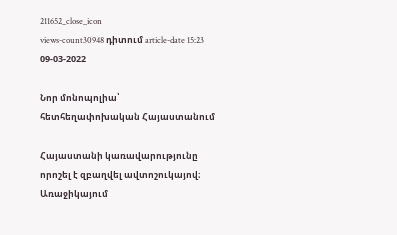211652_close_icon
views-count30948 դիտում article-date 15:23 09-03-2022

Նոր մոնոպոլիա՝ հետհեղափոխական Հայաստանում

Հայաստանի կառավարությունը որոշել է զբաղվել ավտոշուկայով։ Առաջիկայում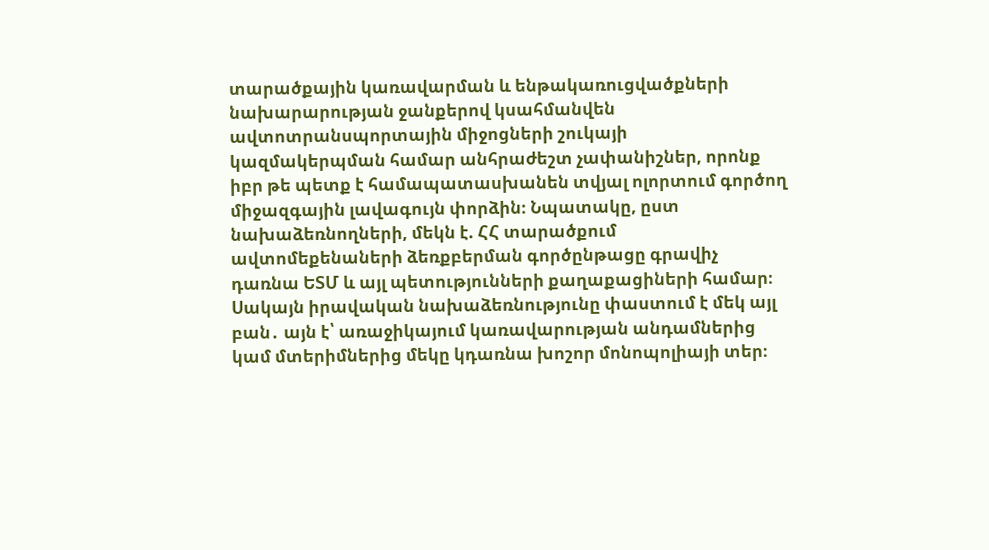տարածքային կառավարման և ենթակառուցվածքների նախարարության ջանքերով կսահմանվեն ավտոտրանսպորտային միջոցների շուկայի կազմակերպման համար անհրաժեշտ չափանիշներ, որոնք իբր թե պետք է համապատասխանեն տվյալ ոլորտում գործող միջազգային լավագույն փորձին։ Նպատակը, ըստ նախաձեռնողների, մեկն է. ՀՀ տարածքում ավտոմեքենաների ձեռքբերման գործընթացը գրավիչ դառնա ԵՏՄ և այլ պետությունների քաղաքացիների համար։ Սակայն իրավական նախաձեռնությունը փաստում է մեկ այլ բան․ այն է՝ առաջիկայում կառավարության անդամներից կամ մտերիմներից մեկը կդառնա խոշոր մոնոպոլիայի տեր։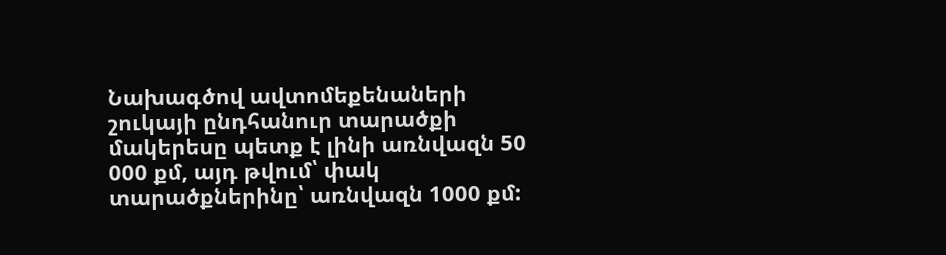Նախագծով ավտոմեքենաների շուկայի ընդհանուր տարածքի մակերեսը պետք է լինի առնվազն 50 000 քմ, այդ թվում՝ փակ տարածքներինը՝ առնվազն 1000 քմ: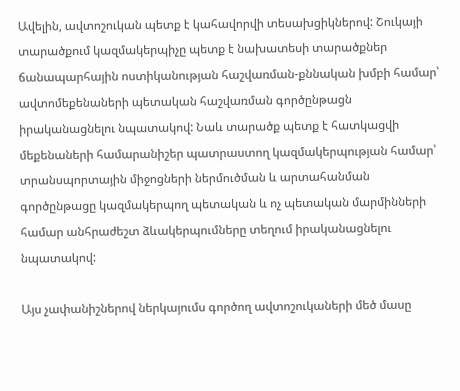Ավելին, ավտոշուկան պետք է կահավորվի տեսախցիկներով: Շուկայի տարածքում կազմակերպիչը պետք է նախատեսի տարածքներ ճանապարհային ոստիկանության հաշվառման-քննական խմբի համար՝ ավտոմեքենաների պետական հաշվառման գործընթացն իրականացնելու նպատակով: Նաև տարածք պետք է հատկացվի մեքենաների համարանիշեր պատրաստող կազմակերպության համար՝ տրանսպորտային միջոցների ներմուծման և արտահանման գործընթացը կազմակերպող պետական և ոչ պետական մարմինների համար անհրաժեշտ ձևակերպումները տեղում իրականացնելու նպատակով:

Այս չափանիշներով ներկայումս գործող ավտոշուկաների մեծ մասը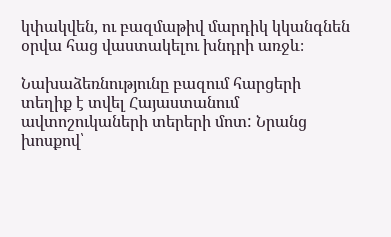կփակվեն, ու բազմաթիվ մարդիկ կկանգնեն օրվա հաց վաստակելու խնդրի առջև։

Նախաձեռնությունը բազում հարցերի տեղիք է տվել Հայաստանում ավտոշուկաների տերերի մոտ: Նրանց խոսքով՝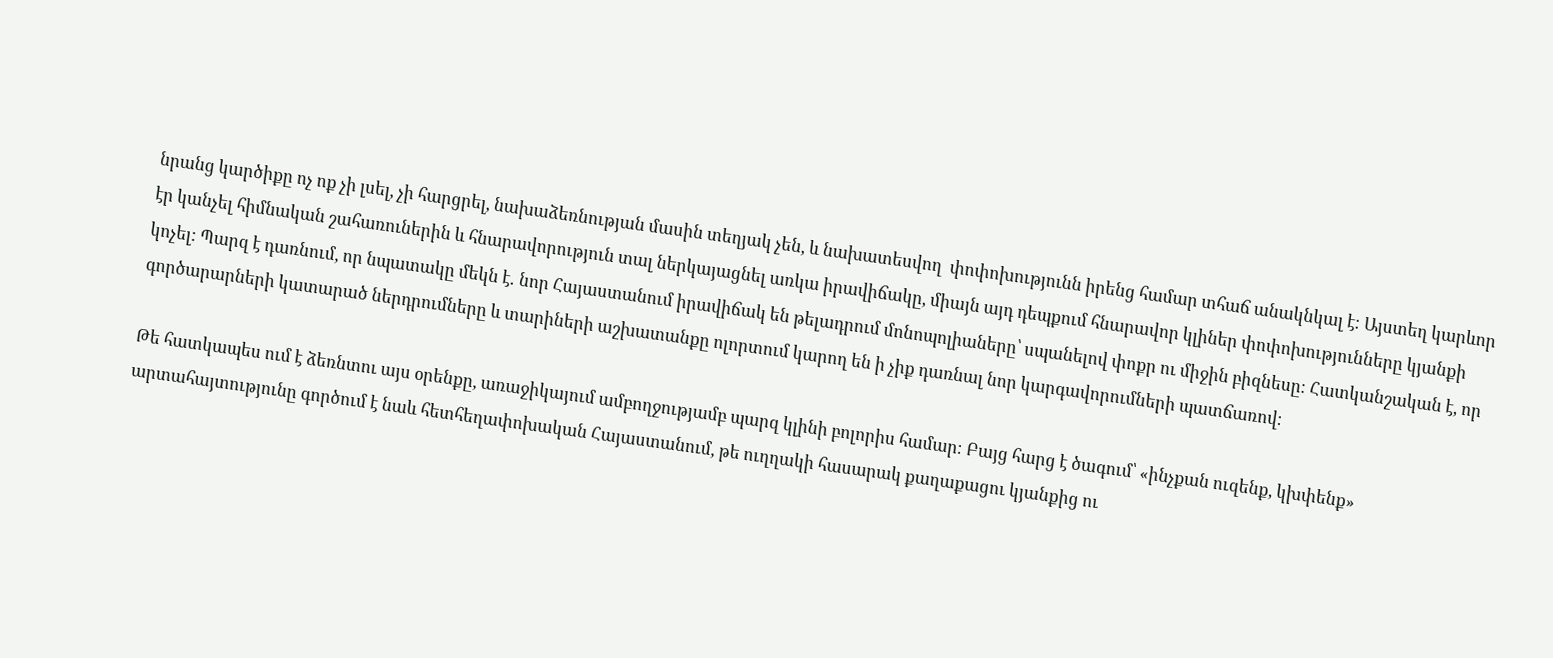նրանց կարծիքը ոչ ոք չի լսել, չի հարցրել, նախաձեռնության մասին տեղյակ չեն, և նախատեսվող  փոփոխությունն իրենց համար տհաճ անակնկալ է։ Այստեղ կարևոր էր կանչել հիմնական շահառուներին և հնարավորություն տալ ներկայացնել առկա իրավիճակը, միայն այդ դեպքում հնարավոր կլիներ փոփոխությունները կյանքի կոչել: Պարզ է դառնում, որ նպատակը մեկն է․ նոր Հայաստանում իրավիճակ են թելադրում մոնոպոլիաները՝ սպանելով փոքր ու միջին բիզնեսը։ Հատկանշական է, որ գործարարների կատարած ներդրումները և տարիների աշխատանքը ոլորտում կարող են ի չիք դառնալ նոր կարգավորումների պատճառով։

Թե հատկապես ում է ձեռնտու այս օրենքը, առաջիկայում ամբողջությամբ պարզ կլինի բոլորիս համար։ Բայց հարց է ծագում՝ «ինչքան ուզենք, կխփենք» արտահայտությունը գործում է նաև հետհեղափոխական Հայաստանում, թե ուղղակի հասարակ քաղաքացու կյանքից ու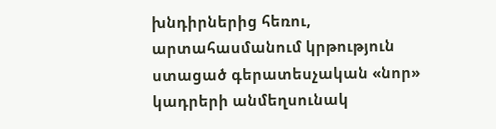խնդիրներից հեռու, արտահասմանում կրթություն ստացած գերատեսչական «նոր» կադրերի անմեղսունակ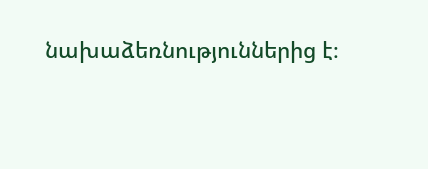նախաձեռնություններից է։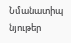Նմանատիպ նյութեր